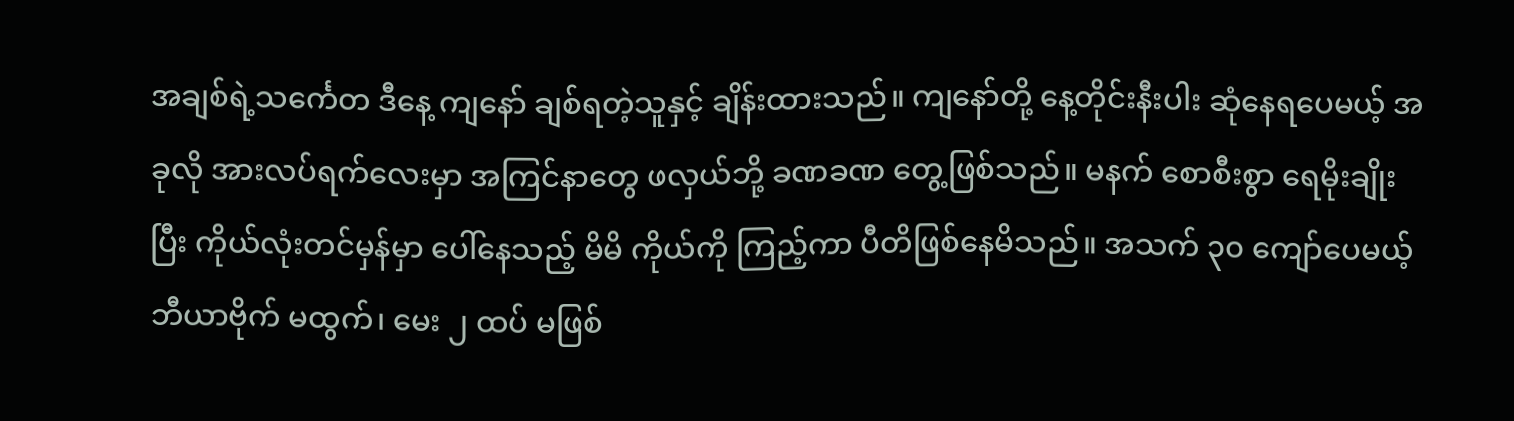အချစ်ရဲ့သင်္ကေတ ဒီနေ့ ကျနော် ချစ်ရတဲ့သူနှင့် ချိန်းထားသည်။ ကျနော်တို့ နေ့တိုင်းနီးပါး ဆုံနေရပေမယ့် အခုလို အားလပ်ရက်လေးမှာ အကြင်နာတွေ ဖလှယ်ဘို့ ခဏခဏ တွေ့ဖြစ်သည်။ မနက် စောစီးစွာ ရေမိုးချိုးပြီး ကိုယ်လုံးတင်မှန်မှာ ပေါ်နေသည့် မိမိ ကိုယ်ကို ကြည့်ကာ ပီတိဖြစ်နေမိသည်။ အသက် ၃၀ ကျော်ပေမယ့် ဘီယာဗိုက် မထွက်၊ မေး ၂ ထပ် မဖြစ်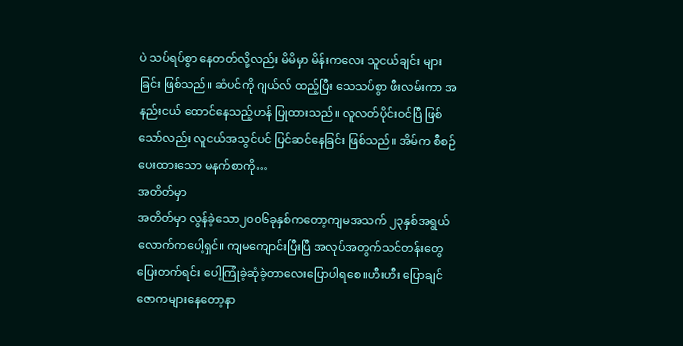ပဲ သပ်ရပ်စွာ နေတတ်လို့လည်း မိမိမှာ မိန်းကလေး သူငယ်ချင်း များခြင်း ဖြစ်သည်။ ဆံပင်ကို ဂျယ်လ် ထည့်ပြီး သေသပ်စွာ ဖီးလမ်းကာ အနည်းငယ် ထောင်နေသည့်ဟန် ပြုထားသည်။ လူလတ်ပိုင်းဝင်ပြီ ဖြစ်သော်လည်း လူငယ်အသွင်ပင် ပြင်ဆင်နေခြင်း ဖြစ်သည်။ အိမ်က စီစဉ်ပေးထားသော မနက်စာကို…
အတိတ်မှာ
အတိတ်မှာ လွန်ခဲ့သော၂၀၀၆ခုနှစ်ကတော့ကျမအသက် ၂၃နှစ်အရွယ်လောက်ကပေါ့ရှင်။ ကျမကျောင်းပြီးပြီ အလုပ်အတွက်သင်တန်းတွေပြေးတက်ရင်း ပေါ့ကြုံခဲ့ဆုံခဲ့တာလေးပြောပါရစေ။ဟီးဟီး ပြောချင်ဇောကများနေတော့နာ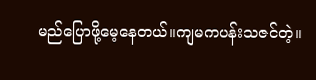မည်ပြောဖို့မေ့နေတယ်။ကျမကပန်းသဇင်တဲ့။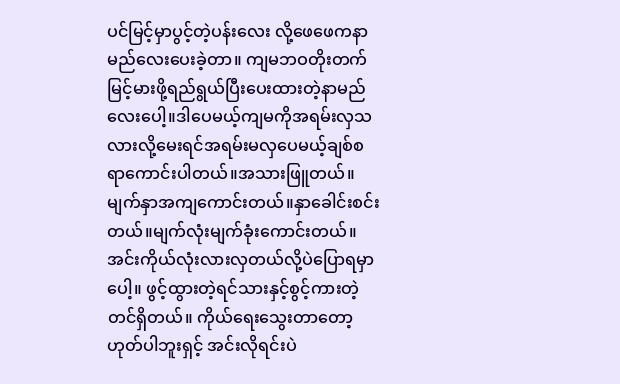ပင်မြင့်မှာပွင့်တဲ့ပန်းလေး လို့ဖေဖေကနာမည်လေးပေးခဲ့တာ။ ကျမဘဝတိုးတက်မြင့်မားဖို့ရည်ရွယ်ပြီးပေးထားတဲ့နာမည်လေးပေါ့။ဒါပေမယ့်ကျမကိုအရမ်းလှသလားလို့မေးရင်အရမ်းမလှပေမယ့်ချစ်စရာကောင်းပါတယ်။အသားဖြူတယ်။မျက်နှာအကျကောင်းတယ်။နှာခေါင်းစင်းတယ်။မျက်လုံးမျက်ခုံးကောင်းတယ်။အင်းကိုယ်လုံးလားလှတယ်လို့ပဲပြောရမှာပေါ့။ ဖွင့်ထွားတဲ့ရင်သားနှင့်စွင့်ကားတဲ့တင်ရှိတယ်။ ကိုယ်ရေးသွေးတာတော့ဟုတ်ပါဘူးရှင့် အင်းလိုရင်းပဲ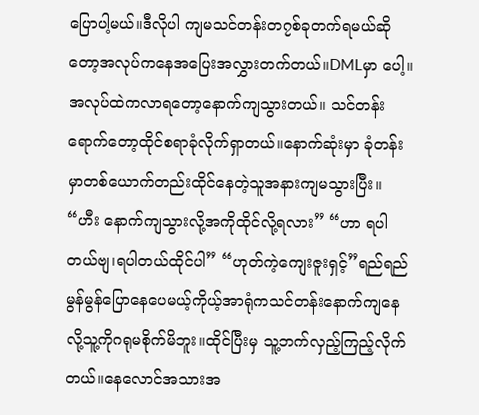ပြောပါ့မယ်။ဒီလိုပါ ကျမသင်တန်းတ၇စ်ခုတက်ရမယ်ဆိုတော့အလုပ်ကနေအပြေးအလွှားတက်တယ်။DMLမှာ ပေါ့။အလုပ်ထဲကလာရတော့နောက်ကျသွားတယ်။ သင်တန်းရောက်တော့ထိုင်စရာခုံလိုက်ရှာတယ်။နောက်ဆုံးမှာ ခုံတန်းမှာတစ်ယောက်တည်းထိုင်နေတဲ့သူအနားကျမသွားပြီး။ “ဟီး နောက်ကျသွားလို့အကိုထိုင်လို့ရလား” “ဟာ ရပါတယ်ဗျ၊ရပါတယ်ထိုင်ပါ” “ဟုတ်ကဲ့ကျေးဇူးရှင့်”ရည်ရည်မွန်မွန်ပြောနေပေမယ့်ကိုယ့်အာရုံကသင်တန်းနောက်ကျနေလို့သူ့ကိုဂရုမစိုက်မိဘူး။ထိုင်ပြီးမှ သူ့ဘက်လှည့်ကြည့်လိုက်တယ်။နေလောင်အသားအ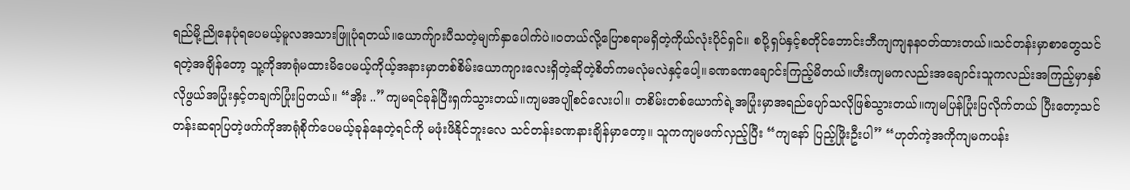ရည်မို့ညိုနေပုံရပေမယ့်မူလအသားဖြူပုံရတယ်။ယောက်ျားပီသတဲ့မျက်နှာပေါက်ပဲ။ဝတယ်လို့ပြောစရာမရှိတဲ့ကိုယ်လုံးပိုင်ရှင်။ စပို့ရှပ်နှင့်စတိုင်ဘောင်းဘီကျကျနနဝတ်ထားတယ်။သင်တန်းမှာစာတွေသင်ရတဲ့အချိန်တော့ သူ့ကိုအာရုံမထားမိပေမယ့်ကိုယ့်အနားမှာတစ်စိမ်းယောကျားလေးရှိတဲ့ဆိုတဲ့စိတ်ကမလုံမလဲနှင့်ပေါ့။ခဏခဏချောင်းကြည့်မိတယ်။ဟီးကျမကလည်းအချောင်းသူကလည်းအကြည့်မှာနှစ်လိုဖွယ်အပြုံးနှင့်တချက်ပြုံးပြတယ်။ “အိုး ..”ကျမရင်ခုန်ပြီးရှက်သွားတယ်။ကျမအပျိုစင်လေးပါ။ တစိမ်းတစ်ယောက်ရဲ့အပြုံးမှာအရည်ပျော်သလိုဖြစ်သွားတယ်။ကျမပြန်ပြုံးပြလိုက်တယ် ပြီးတော့သင်တန်းဆရာပြတဲ့ဖက်ကိုအာရုံစိုက်ပေမယ့်ခုန်နေတဲ့ရင်ကို မဖုံးဖိနိုင်ဘူးလေ သင်တန်းခဏနားချိန်မှာတော့။ သူကကျမဖက်လှည့်ပြီး “ကျနော် ပြည့်ဖြိုးဦးပါ” “ဟုတ်ကဲ့အကိုကျမကပန်း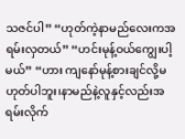သဇင်ပါ” “ဟုတ်ကဲ့နာမည်လေးကအရမ်းလှတယ်” “ဟင်းမုန့်ဝယ်ကျွေးပါ့မယ်” “ဟား ကျနော်မုန့်စားချင်လို့မဟုတ်ပါဘူး၊နာမည်နဲ့လူနှင့်လည်းအရမ်းလိုက်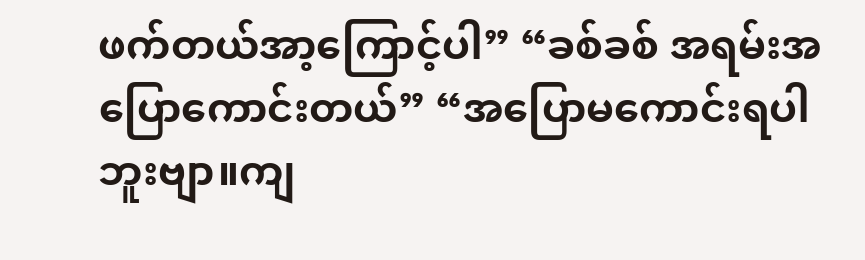ဖက်တယ်အာ့ကြောင့်ပါ” “ခစ်ခစ် အရမ်းအပြောကောင်းတယ်” “အပြောမကောင်းရပါဘူးဗျာ။ကျ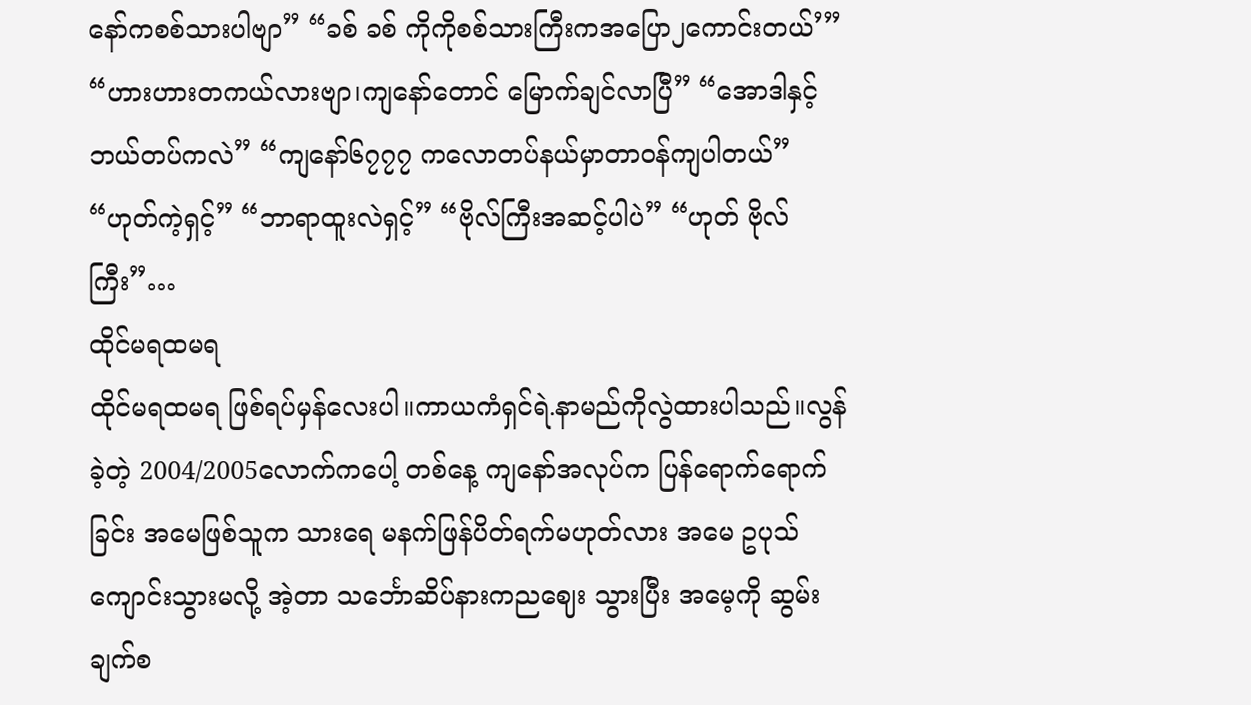နော်ကစစ်သားပါဗျာ” “ခစ် ခစ် ကိုကိုစစ်သားကြီးကအပြော၂ကောင်းတယ်’” “ဟားဟားတကယ်လားဗျာ၊ကျနော်တောင် မြောက်ချင်လာပြီ” “အောဒါနှင့် ဘယ်တပ်ကလဲ” “ကျနော်၆၇၇၇ ကလောတပ်နယ်မှာတာဝန်ကျပါတယ်” “ဟုတ်ကဲ့ရှင့်” “ဘာရာထူးလဲရှင့်” “ဗိုလ်ကြီးအဆင့်ပါပဲ” “ဟုတ် ဗိုလ်ကြီး”…
ထိုင်မရထမရ
ထိုင်မရထမရ ဖြစ်ရပ်မှန်လေးပါ။ကာယကံရှင်ရဲ.နာမည်ကိုလွဲထားပါသည်။လွန်ခဲ့တဲ့ 2004/2005လောက်ကပေါ့ တစ်နေ့ ကျနော်အလုပ်က ပြန်ရောက်ရောက်ခြင်း အမေဖြစ်သူက သားရေ မနက်ဖြန်ပိတ်ရက်မဟုတ်လား အမေ ဥပုသ်ကျောင်းသွားမလို့ အဲ့တာ သင်္ဘောဆိပ်နားကညဈေး သွားပြီး အမေ့ကို ဆွမ်းချက်စ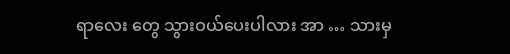ရာလေး တွေ သွားဝယ်ပေးပါလား အာ … သားမှ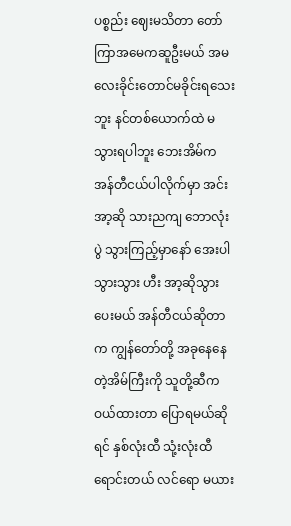ပစ္စည်း ဈေးမသိတာ တော်ကြာအမေကဆူဦးမယ် အမလေးခိုင်းတောင်မခိုင်းရသေးဘူး နင်တစ်ယောက်ထဲ မသွားရပါဘူး ဘေးအိမ်က အန်တီငယ်ပါလိုက်မှာ အင်းအာ့ဆို သားညကျ ဘောလုံးပွဲ သွားကြည့်မှာနော် အေးပါ သွားသွား ဟီး အာ့ဆိုသွားပေးမယ် အန်တီငယ်ဆိုတာ က ကျွန်တော်တို့ အခုနေနေတဲ့အိမ်ကြီးကို သူတို့ဆီက ဝယ်ထားတာ ပြောရမယ်ဆို ရင် နှစ်လုံးထီ သုံ့းလုံးထီ ရောင်းတယ် လင်ရော မယား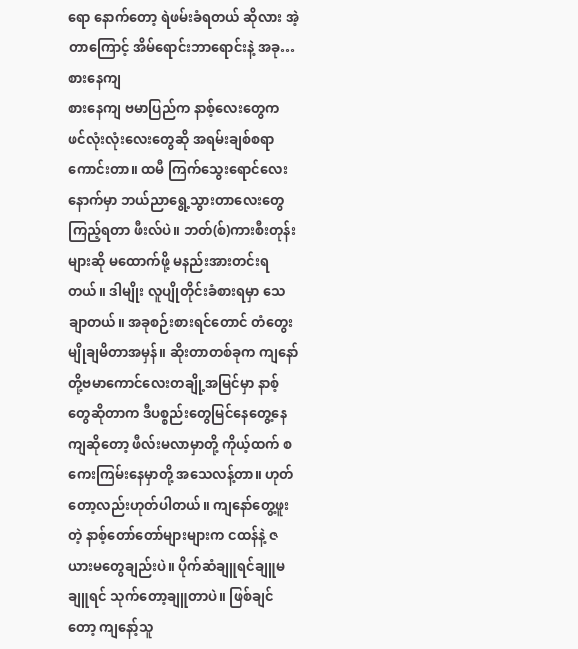ရော နောက်တော့ ရဲဖမ်းခံရတယ် ဆိုလား အဲ့တာကြောင့် အိမ်ရောင်းဘာရောင်းနဲ့ အခု…
စားနေကျ
စားနေကျ ဗမာပြည်က နာစ့်လေးတွေက ဖင်လုံးလုံးလေးတွေဆို အရမ်းချစ်စရာကောင်းတာ။ ထမီ ကြက်သွေးရောင်လေးနောက်မှာ ဘယ်ညာရွေ့သွားတာလေးတွေကြည့်ရတာ ဖီးလ်ပဲ။ ဘတ်(စ်)ကားစီးတုန်းများဆို မထောက်ဖို့ မနည်းအားတင်းရတယ်။ ဒါမျိုး လူပျိုတိုင်းခံစားရမှာ သေချာတယ်။ အခုစဉ်းစားရင်တောင် တံတွေးမျိုချမိတာအမှန်။ ဆိုးတာတစ်ခုက ကျနော်တို့ဗမာကောင်လေးတချို့အမြင်မှာ နာစ့်တွေဆိုတာက ဒီပစ္စည်းတွေမြင်နေတွေ့နေကျဆိုတော့ ဖီလ်းမလာမှာတို့ ကိုယ့်ထက် စကေးကြမ်းနေမှာတို့ အသေလန့်တာ။ ဟုတ်တော့လည်းဟုတ်ပါတယ်။ ကျနော်တွေ့ဖူးတဲ့ နာစ့်တော်တော်များများက ငထန်နဲ့ ဇယားမတွေချည်းပဲ။ ပိုက်ဆံချူရင်ချူမချူရင် သုက်တော့ချူတာပဲ။ ဖြစ်ချင်တော့ ကျနော့်သူ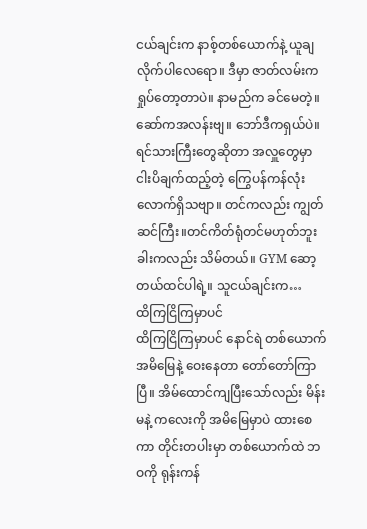ငယ်ချင်းက နာစ့်တစ်ယောက်နဲ့ ယူချလိုက်ပါလေရော။ ဒီမှာ ဇာတ်လမ်းက ရှုပ်တော့တာပဲ။ နာမည်က ခင်မေတဲ့။ ဆော်ကအလန်းဗျ။ ဘော်ဒီကရှယ်ပဲ။ ရင်သားကြီးတွေဆိုတာ အလှူတွေမှာ ငါးပိချက်ထည့်တဲ့ ကြွေပန်ကန်လုံးလောက်ရှိသဗျာ။ တင်ကလည်း ကျွတ်ဆင်ကြီး။တင်ကိတ်ရုံတင်မဟုတ်ဘူး ခါးကလည်း သိမ်တယ်။ GYM ဆော့တယ်ထင်ပါရဲ့။ သူငယ်ချင်းက…
ထိကြငြိကြမှာပင်
ထိကြငြိကြမှာပင် နောင်ရဲ တစ်ယောက် အမိမြေနဲ့ ဝေးနေတာ တော်တော်ကြာပြီ။ အိမ်ထောင်ကျပြီးသော်လည်း မိန်းမနဲ့ ကလေးကို အမိမြေမှာပဲ ထားစေကာ တိုင်းတပါးမှာ တစ်ယောက်ထဲ ဘဝကို ရုန်းကန်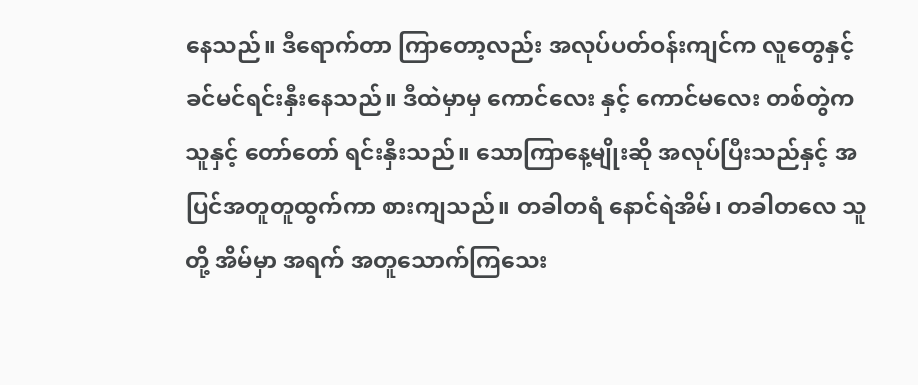နေသည်။ ဒီရောက်တာ ကြာတော့လည်း အလုပ်ပတ်ဝန်းကျင်က လူတွေနှင့် ခင်မင်ရင်းနှီးနေသည်။ ဒီထဲမှာမှ ကောင်လေး နှင့် ကောင်မလေး တစ်တွဲက သူနှင့် တော်တော် ရင်းနှီးသည်။ သောကြာနေ့မျိုးဆို အလုပ်ပြီးသည်နှင့် အပြင်အတူတူထွက်ကာ စားကျသည်။ တခါတရံ နောင်ရဲအိမ်၊ တခါတလေ သူတို့ အိမ်မှာ အရက် အတူသောက်ကြသေး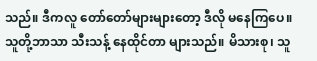သည်။ ဒီကလူ တော်တော်များများတော့ ဒီလို မနေကြပေ။ သူတို့ဘာသာ သီးသန့် နေထိုင်တာ များသည်။ မိသားစု၊ သူ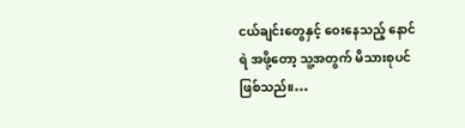ငယ်ချင်းတွေနှင့် ဝေးနေသည့် နောင်ရဲ အဖို့တော့ သူ့အတွက် မိသားစုပင် ဖြစ်သည်။…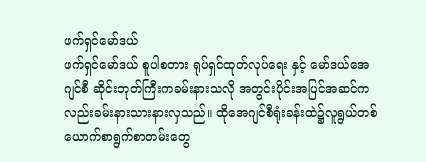ဖက်ရှင်မော်ဒယ်
ဖက်ရှင်မော်ဒယ် စူပါစတား ရုပ်ရှင်ထုတ်လုပ်ရေး နှင့် မော်ဒယ်အေဂျင်စီ ဆိုင်းဘုတ်ကြီးကခမ်းနားသလို အတွင်းပိုင်းအပြင်အဆင်ကလည်းခမ်းနားသားနားလှသည်။ ထိုအေဂျင်စီရုံးခန်းထဲ၌လူရွယ်တစ်ယောက်စာရွက်စာတမ်းတွေ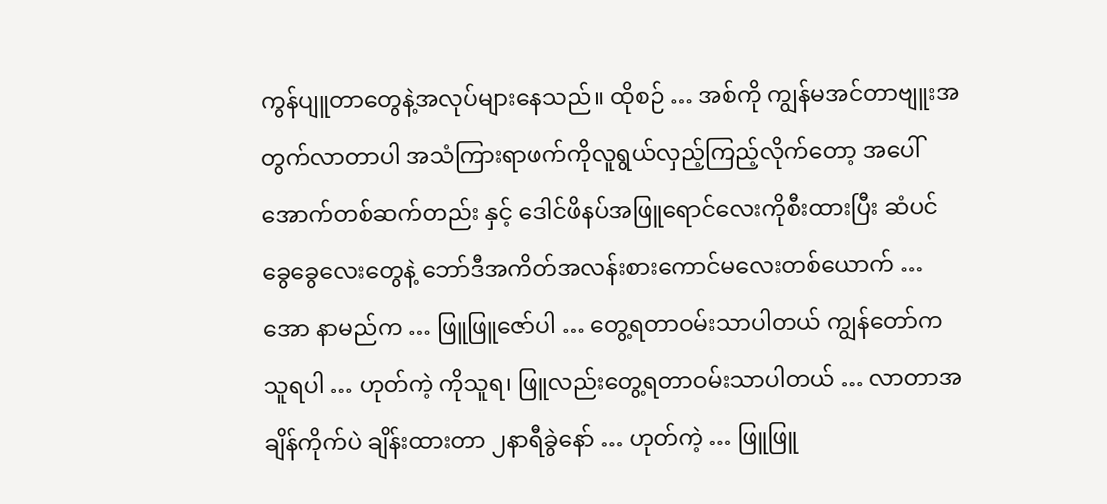ကွန်ပျူတာတွေနဲ့အလုပ်များနေသည်။ ထိုစဉ် … အစ်ကို ကျွန်မအင်တာဗျူးအတွက်လာတာပါ အသံကြားရာဖက်ကိုလူရွယ်လှည့်ကြည့်လိုက်တော့ အပေါ်အောက်တစ်ဆက်တည်း နှင့် ဒေါင်ဖိနပ်အဖြူရောင်လေးကိုစီးထားပြီး ဆံပင်ခွေခွေလေးတွေနဲ့ ဘော်ဒီအကိတ်အလန်းစားကောင်မလေးတစ်ယောက် … အော နာမည်က … ဖြူဖြူဇော်ပါ … တွေ့ရတာဝမ်းသာပါတယ် ကျွန်တော်ကသူရပါ … ဟုတ်ကဲ့ ကိုသူရ၊ ဖြူလည်းတွေ့ရတာဝမ်းသာပါတယ် … လာတာအချိန်ကိုက်ပဲ ချိန်းထားတာ ၂နာရီခွဲနော် … ဟုတ်ကဲ့ … ဖြူဖြူ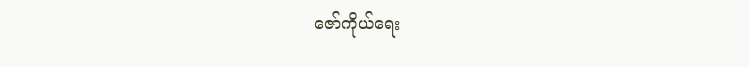ဇော်ကိုယ်ရေး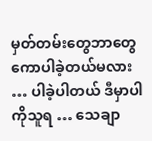မှတ်တမ်းတွေဘာတွေကောပါခဲ့တယ်မလား … ပါခဲ့ပါတယ် ဒီမှာပါကိုသူရ … သေချာ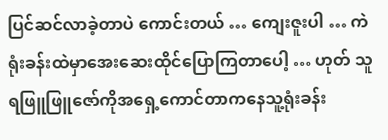ပြင်ဆင်လာခဲ့တာပဲ ကောင်းတယ် … ကျေးဇူးပါ … ကဲ ရုံးခန်းထဲမှာအေးဆေးထိုင်ပြောကြတာပေါ့ … ဟုတ် သူရဖြူဖြူဇော်ကိုအရှေ့ကောင်တာကနေသူ့ရုံးခန်း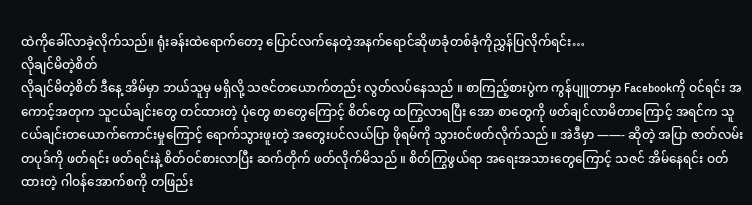ထဲကိုခေါ်လာခဲ့လိုက်သည်။ ရုံးခန်းထဲရောက်တော့ ပြောင်လက်နေတဲ့အနက်ရောင်ဆိုဖာခုံတစ်ခုံကိုညွှန်ပြလိုက်ရင်း…
လိုချင်မိတဲ့စိတ်
လိုချင်မိတဲ့စိတ် ဒီနေ့ အိမ်မှာ ဘယ်သူမှ မရှိလို့ သဇင်တယောက်တည်း လွတ်လပ်နေသည် ။ စာကြည့်စားပွဲက ကွန်ပျူတာမှာ Facebookကို ဝင်ရင်း အကောင့်အတုက သူငယ်ချင်းတွေ တင်ထားတဲ့ ပုံတွေ စာတွေကြောင့် စိတ်တွေ ထကြွလာရပြီး အော စာတွေကို ဖတ်ချင်လာမိတာကြောင့် အရင်က သူငယ်ချင်းတယောက်ကောင်းမှုကြောင့် ရောက်သွားဖူးတဲ့ အတွေးပင်လယ်ပြာ ဖိုရမ်ကို သွားဝင်ဖတ်လိုက်သည် ။ အဲဒီမှာ ——- ဆိုတဲ့ အပြာ ဇာတ်လမ်းတပုဒ်ကို ဖတ်ရင်း ဖတ်ရင်းနဲ့ စိတ်ဝင်စားလာပြီး ဆက်တိုက် ဖတ်လိုက်မိသည် ။ စိတ်ကြွဖွယ်ရာ အရေးအသားတွေကြောင့် သဇင် အိမ်နေရင်း ဝတ်ထားတဲ့ ဂါဝန်အောက်စကို တဖြည်း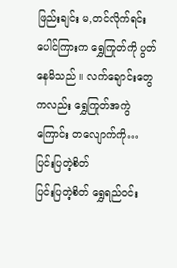ဖြည်းချင်း မ,တင်လိုက်ရင်း ပေါင်ကြားက ရွှေကြုတ်ကို ပွတ်နေမိသည် ။ လက်ချောင်းတွေကလည်း ရွှေကြုတ်အကွဲကြောင်း တလျောက်ကို…
ပြင်းပြတဲ့စိတ်
ပြင်းပြတဲ့စိတ် ရွှေရည်ဝင်း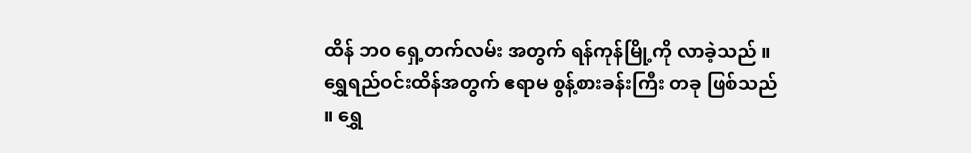ထိန် ဘ၀ ရှေ့တက်လမ်း အတွက် ရန်ကုန်မြို့ကို လာခဲ့သည် ။ ရွှေရည်ဝင်းထိန်အတွက် ဧရာမ စွန့်စားခန်းကြီး တခု ဖြစ်သည် ။ ရွှေ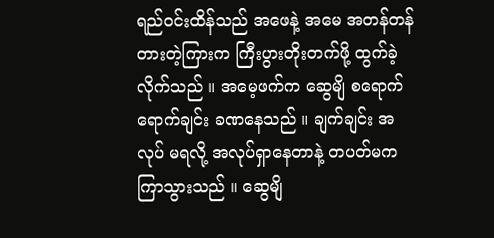ရည်ဝင်းထိန်သည် အဖေနဲ့ အမေ အတန်တန် တားတဲ့ကြားက ကြီးပွားတိုးတက်ဖို့ ထွက်ခဲ့လိုက်သည် ။ အမေ့ဖက်က ဆွေမျိ စရောက်ရောက်ချင်း ခဏနေသည် ။ ချက်ချင်း အလုပ် မရလို့ အလုပ်ရှာနေတာနဲ့ တပတ်မက ကြာသွားသည် ။ ဆွေမျိ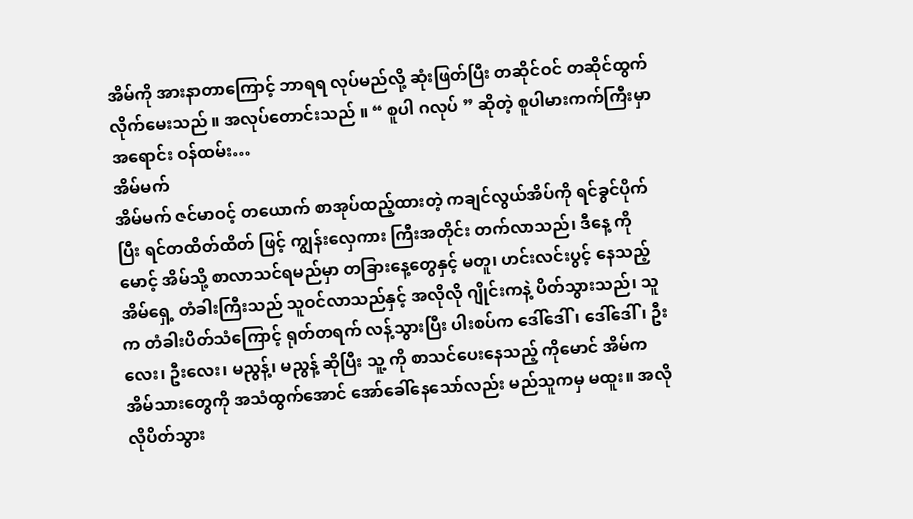အိမ်ကို အားနာတာကြောင့် ဘာရရ လုပ်မည်လို့ ဆုံးဖြတ်ပြီး တဆိုင်ဝင် တဆိုင်ထွက် လိုက်မေးသည် ။ အလုပ်တောင်းသည် ။ “ စူပါ ဂလုပ် ” ဆိုတဲ့ စူပါမားကက်ကြီးမှာ အရောင်း ဝန်ထမ်း…
အိမ်မက်
အိမ်မက် ဇင်မာဝင့် တယောက် စာအုပ်ထည့်ထားတဲ့ ကချင်လွယ်အိပ်ကို ရင်ခွင်ပိုက်ပြီး ရင်တထိတ်ထိတ် ဖြင့် ကျွန်းလှေကား ကြီးအတိုင်း တက်လာသည်၊ ဒီနေ့ ကိုမောင့် အိမ်သို့ စာလာသင်ရမည်မှာ တခြားနေ့တွေနှင့် မတူ၊ ဟင်းလင်းပွင့် နေသည့် အိမ်ရှေ့ တံခါးကြီးသည် သူဝင်လာသည်နှင့် အလိုလို ဂျိုင်းကနဲ့ ပိတ်သွားသည်၊ သူက တံခါးပိတ်သံကြောင့် ရုတ်တရက် လန့်သွားပြီး ပါးစပ်က ဒေါ်ဒေါ်၊ ဒေါ်ဒေါ်၊ ဦးလေး၊ ဦးလေး၊ မညွန့်၊ မညွန့် ဆိုပြီး သူ့ ကို စာသင်ပေးနေသည့် ကိုမောင် အိမ်က အိမ်သားတွေကို အသံထွက်အောင် အော်ခေါ်နေသော်လည်း မည်သူကမှ မထူး။ အလိုလိုပိတ်သွား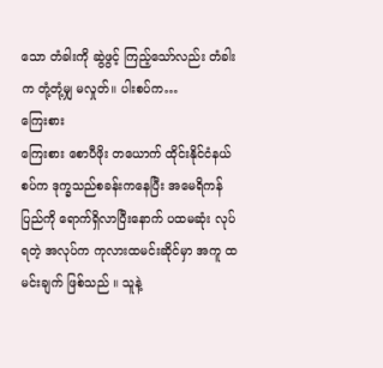သော တံခါးကို ဆွဲဖွင့် ကြည့်သော်လည်း တံခါးက တုံ့တုံ့မျှ မလှုတ်။ ပါးစပ်က…
ကြေးစား
ကြေးစား စောပီဖိုး တယောက် ထိုင်းနိုင်ငံနယ်စပ်က ဒုက္ခသည်စခန်းကနေပြီး အမေရိကန်ပြည်ကို ရောက်ရှိလာပြီးနောက် ပထမဆုံး လုပ်ရတဲ့ အလုပ်က ကုလားထမင်းဆိုင်မှာ အကူ ထမင်းချက် ဖြစ်သည် ။ သူနဲ့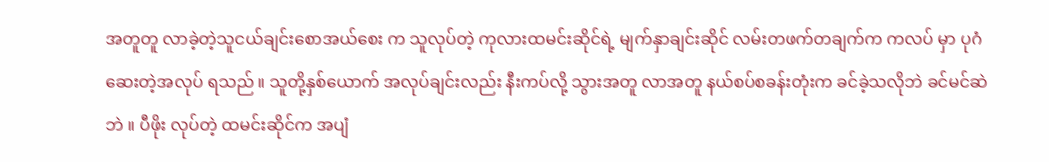အတူတူ လာခဲ့တဲ့သူငယ်ချင်းစောအယ်စေး က သူလုပ်တဲ့ ကုလားထမင်းဆိုင်ရဲ့ မျက်နှာချင်းဆိုင် လမ်းတဖက်တချက်က ကလပ် မှာ ပုဂံဆေးတဲ့အလုပ် ရသည် ။ သူတို့နှစ်ယောက် အလုပ်ချင်းလည်း နီးကပ်လို့ သွားအတူ လာအတူ နယ်စပ်စခန်းတုံးက ခင်ခဲ့သလိုဘဲ ခင်မင်ဆဲဘဲ ။ ပီဖိုး လုပ်တဲ့ ထမင်းဆိုင်က အပျံ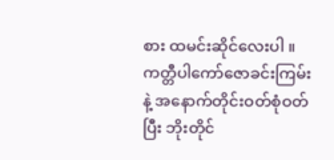စား ထမင်းဆိုင်လေးပါ ။ ကတ္တီပါကော်ဇောခင်းကြမ်းနဲ့ အနောက်တိုင်းဝတ်စုံဝတ်ပြီး ဘိုးတိုင်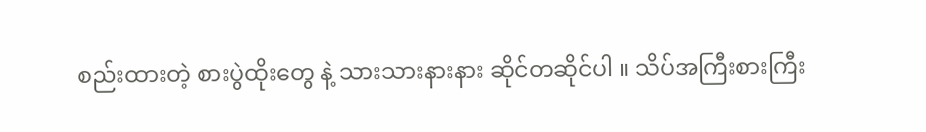စည်းထားတဲ့ စားပွဲထိုးတွေ နဲ့ သားသားနားနား ဆိုင်တဆိုင်ပါ ။ သိပ်အကြီးစားကြီး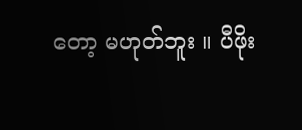တော့ မဟုတ်ဘူး ။ ပီဖိုး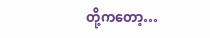တို့ကတော့…